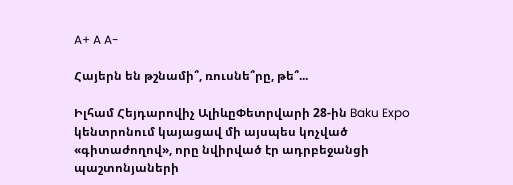A+ A A-

Հայերն են թշնամի՞, ռուսնե՞րը, թե՞...

Իլհամ Հեյդարովիչ ԱլիևըՓետրվարի 28-ին Baku Expo կենտրոնում կայացավ մի այսպես կոչված «գիտաժողով», որը նվիրված էր ադրբեջանցի պաշտոնյաների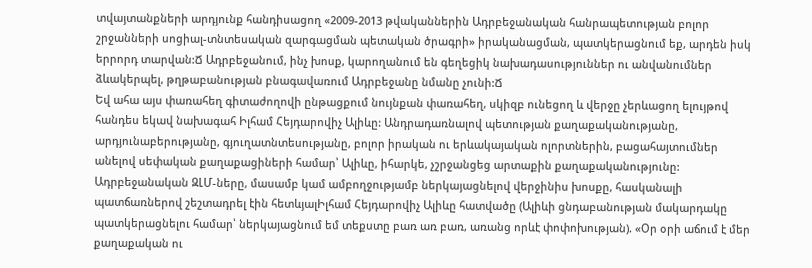տվայտանքների արդյունք հանդիսացող «2009-2013 թվականներին Ադրբեջանական հանրապետության բոլոր շրջանների սոցիալ-տնտեսական զարգացման պետական ծրագրի» իրականացման, պատկերացնում եք, արդեն իսկ երրորդ տարվան:Ճ Ադրբեջանում, ինչ խոսք, կարողանում են գեղեցիկ նախադասություններ ու անվանումներ ձևակերպել, թղթաբանության բնագավառում Ադրբեջանը նմանը չունի:Ճ
Եվ ահա այս փառահեղ գիտաժողովի ընթացքում նույնքան փառահեղ, սկիզբ ունեցող և վերջը չերևացող ելույթով հանդես եկավ նախագահ Իլհամ Հեյդարովիչ Ալիևը: Անդրադառնալով պետության քաղաքականությանը, արդյունաբերությանը, գյուղատնտեսությանը, բոլոր իրական ու երևակայական ոլորտներին, բացահայտումներ անելով սեփական քաղաքացիների համար՝ Ալիևը, իհարկե, չշրջանցեց արտաքին քաղաքականությունը: Ադրբեջանական ԶԼՄ-ները, մասամբ կամ ամբողջությամբ ներկայացնելով վերջինիս խոսքը, հասկանալի պատճառներով շեշտադրել էին հետևյալԻլհամ Հեյդարովիչ Ալիևը հատվածը (Ալիևի ցնդաբանության մակարդակը պատկերացնելու համար՝ ներկայացնում եմ տեքստը բառ առ բառ, առանց որևէ փոփոխության). «Օր օրի աճում է մեր քաղաքական ու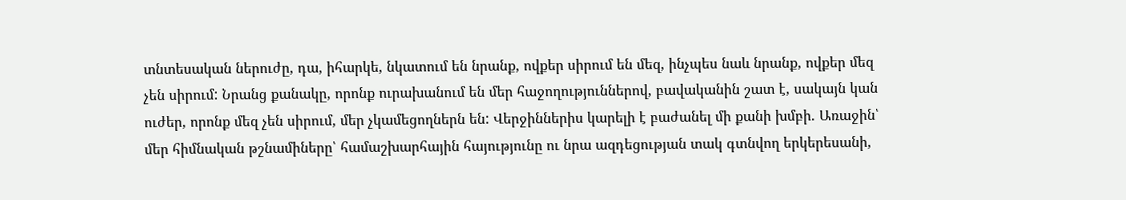տնտեսական ներուժը, դա, իհարկե, նկատում են նրանք, ովքեր սիրում են մեզ, ինչպես նաև նրանք, ովքեր մեզ չեն սիրում: Նրանց քանակը, որոնք ուրախանում են մեր հաջողություններով, բավականին շատ է, սակայն կան ուժեր, որոնք մեզ չեն սիրում, մեր չկամեցողներն են: Վերջիններիս կարելի է բաժանել մի քանի խմբի. Առաջին՝ մեր հիմնական թշնամիները՝ համաշխարհային հայությունը ու նրա ազդեցության տակ գտնվող երկերեսանի,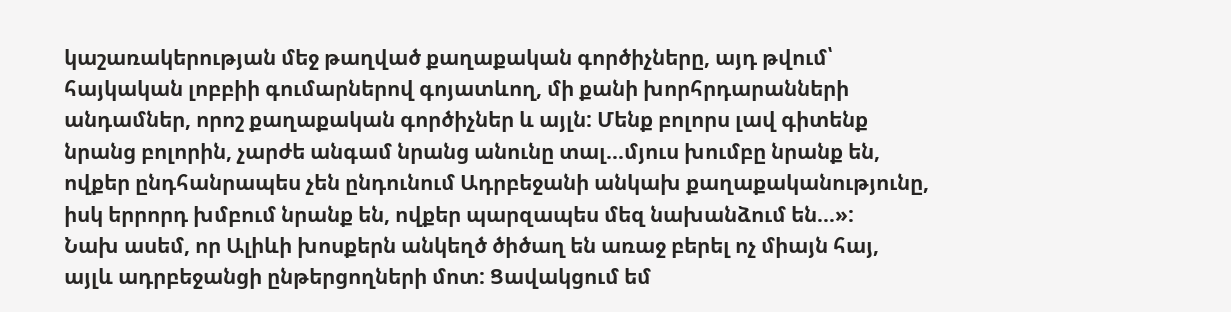կաշառակերության մեջ թաղված քաղաքական գործիչները, այդ թվում՝ հայկական լոբբիի գումարներով գոյատևող, մի քանի խորհրդարանների անդամներ, որոշ քաղաքական գործիչներ և այլն: Մենք բոլորս լավ գիտենք նրանց բոլորին, չարժե անգամ նրանց անունը տալ...մյուս խումբը նրանք են, ովքեր ընդհանրապես չեն ընդունում Ադրբեջանի անկախ քաղաքականությունը, իսկ երրորդ խմբում նրանք են, ովքեր պարզապես մեզ նախանձում են...»:
Նախ ասեմ, որ Ալիևի խոսքերն անկեղծ ծիծաղ են առաջ բերել ոչ միայն հայ, այլև ադրբեջանցի ընթերցողների մոտ: Ցավակցում եմ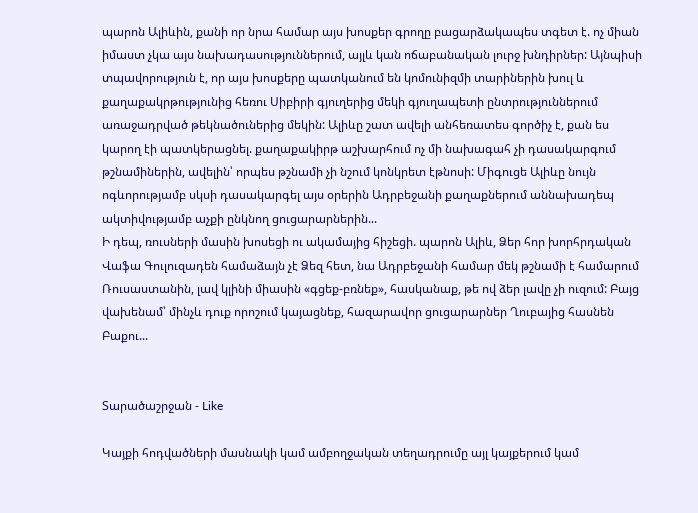պարոն Ալիևին, քանի որ նրա համար այս խոսքեր գրողը բացարձակապես տգետ է. ոչ միան իմաստ չկա այս նախադասություններում, այլև կան ոճաբանական լուրջ խնդիրներ: Այնպիսի տպավորություն է, որ այս խոսքերը պատկանում են կոմունիզմի տարիներին խուլ և քաղաքակրթությունից հեռու Սիբիրի գյուղերից մեկի գյուղապետի ընտրություններում առաջադրված թեկնածուներից մեկին: Ալիևը շատ ավելի անհեռատես գործիչ է, քան ես կարող էի պատկերացնել. քաղաքակիրթ աշխարհում ոչ մի նախագահ չի դասակարգում թշնամիներին, ավելին՝ որպես թշնամի չի նշում կոնկրետ էթնոսի: Միգուցե Ալիևը նույն ոգևորությամբ սկսի դասակարգել այս օրերին Ադրբեջանի քաղաքներում աննախադեպ ակտիվությամբ աչքի ընկնող ցուցարարներին...
Ի դեպ, ռուսների մասին խոսեցի ու ակամայից հիշեցի. պարոն Ալիև, Ձեր հոր խորհրդական Վաֆա Գուլուզադեն համաձայն չէ Ձեզ հետ, նա Ադրբեջանի համար մեկ թշնամի է համարում Ռուսաստանին, լավ կլինի միասին «գցեք-բռնեք», հասկանաք, թե ով ձեր լավը չի ուզում: Բայց վախենամ՝ մինչև դուք որոշում կայացնեք, հազարավոր ցուցարարներ Ղուբայից հասնեն Բաքու...


Տարածաշրջան - Like

Կայքի հոդվածների մասնակի կամ ամբողջական տեղադրումը այլ կայքերում կամ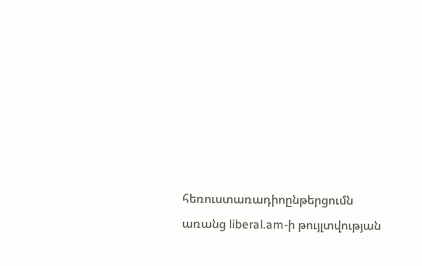հեռուստառադիոընթերցումն առանց liberal.am-ի թույլտվության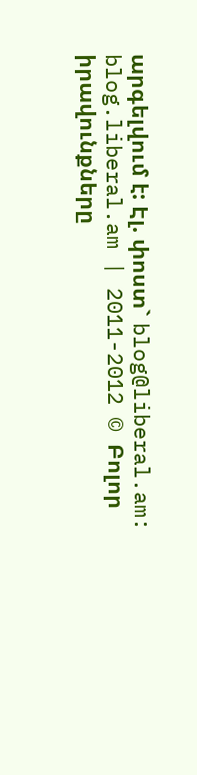արգելվում է: Էլ. փոստ` blog@liberal.am:
blog.liberal.am | 2011-2012 © Բոլոր իրավունքները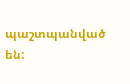պաշտպանված են: